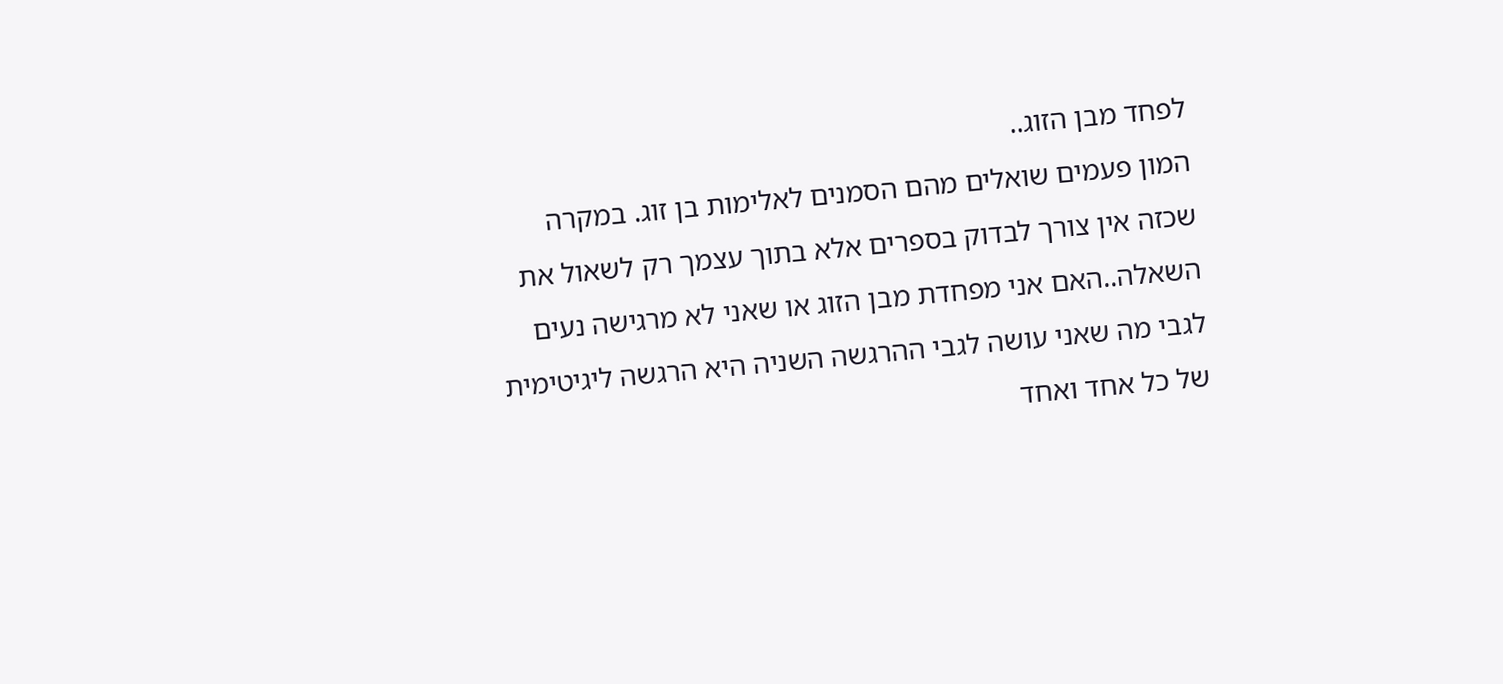לפחד מבן הזוג..
המון פעמים שואלים מהם הסמנים לאלימות בן זוג. במקרה שכזה אין צורך לבדוק בספרים אלא בתוך עצמך רק לשאול את השאלה..האם אני מפחדת מבן הזוג או שאני לא מרגישה נעים לגבי מה שאני עושה לגבי ההרגשה השניה היא הרגשה ליגיטימית של כל אחד ואחד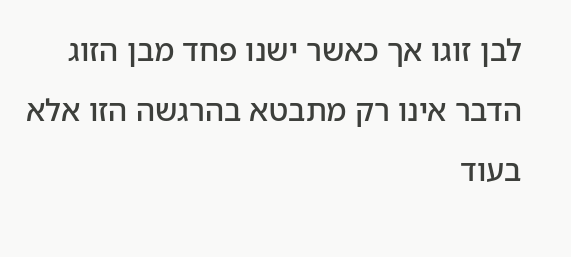לבן זוגו אך כאשר ישנו פחד מבן הזוג הדבר אינו רק מתבטא בהרגשה הזו אלא בעוד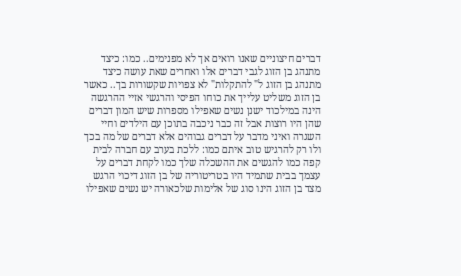דברים חיצוניים שאנו רואים אך לא מפנימים.. כמו: כיצד מתנהג בן הזוג לגבי דברים אלו ואחרים שאת עושה כיצד מתנהג בן הזוג ל" להתקלות" לא צפויות שקשורות בך.. כאשר בן הזוג משליט עלייך את כוחו הפיסי והרגשי אזיי ההרגשה הינה במילכוד ישנן נשים שאפילו מספרות שיש המון דברים שהן היו רוצות אבל זה כבר ניכבה בתוכן עם הילדים וחיי השגרה ואיני מדבר על דברים גבוהים אלא דברים של מה בכך ולו רק להרגיש טוב איתם כמו: ללכת בערב עם חברה לבית קפה כמו להגשים את ההשכלה שלך כמו לקחת דברים על עצמך בבית שתמיד היו בטריטוריה של בן הזוג דיכוי הרגש מצד בן הזוג הינו סוג של אלימות שלכאורה יש נשים שאפילו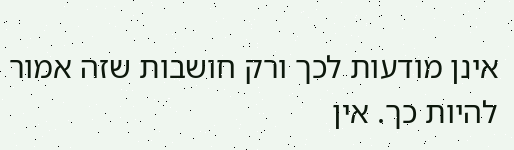אינן מודעות לכך ורק חושבות שזה אמור להיות כך. אין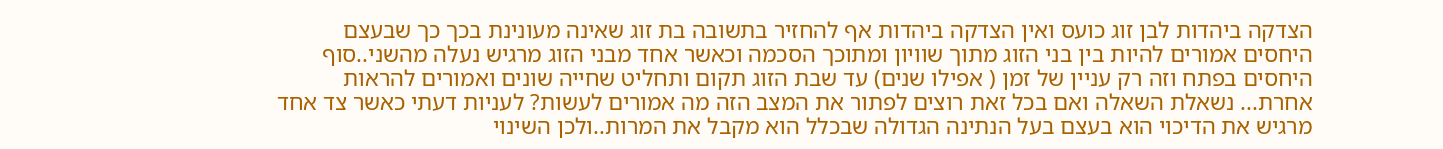הצדקה ביהדות לבן זוג כועס ואין הצדקה ביהדות אף להחזיר בתשובה בת זוג שאינה מעונינת בכך כך שבעצם היחסים אמורים להיות בין בני הזוג מתוך שוויון ומתוכך הסכמה וכאשר אחד מבני הזוג מרגיש נעלה מהשני..סוף היחסים בפתח וזה רק עניין של זמן ( אפילו שנים) עד שבת הזוג תקום ותחליט שחייה שונים ואמורים להראות אחרת... נשאלת השאלה ואם בכל זאת רוצים לפתור את המצב הזה מה אמורים לעשות? לעניות דעתי כאשר צד אחד מרגיש את הדיכוי הוא בעצם בעל הנתינה הגדולה שבכלל הוא מקבל את המרות..ולכן השינוי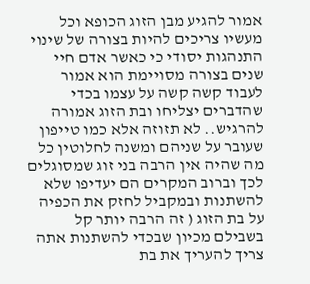אמור להגיע מבן הזוג הכופא וכל מעשיו צריכים להיות בצורה של שינוי התנהגות יסודי כי כאשר אדם חיי שנים בצורה מסויימת הוא אמור לעבוד קשה קשה על עצמו בכדי שהדברים יצליחו ובת הזוג אמורה להרגיש.. לא תזוזה אלא כמו טייפון שעובר על שניהם ומשנה לחלוטין כל מה שהיה אין הרבה בני זוג שמסוגלים לכך וברוב המקרים הם יעדיפו שלא להשתנות ובמקביל לחזק את הכפיה על בת הזוג ( זה הרבה יותר קל בשבילם מכיון שבכדי להשתנות אתה צריך להעריך את בת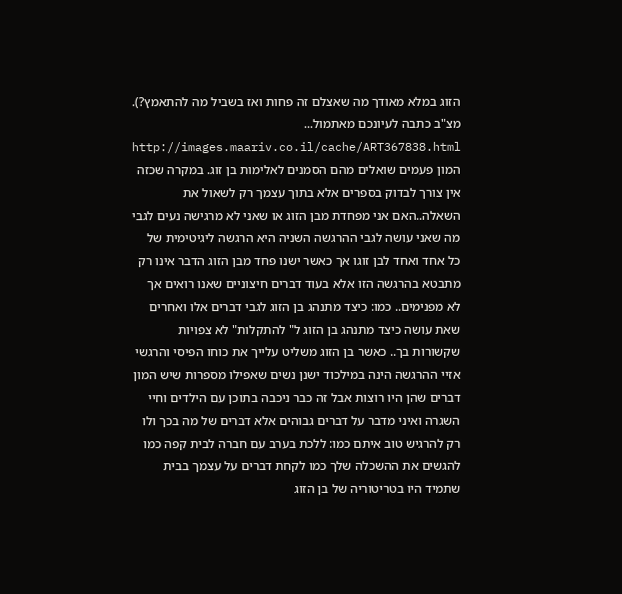הזוג במלא מאודך מה שאצלם זה פחות ואז בשביל מה להתאמץ?). מצ"ב כתבה לעיונכם מאתמול... http://images.maariv.co.il/cache/ART367838.html
המון פעמים שואלים מהם הסמנים לאלימות בן זוג. במקרה שכזה אין צורך לבדוק בספרים אלא בתוך עצמך רק לשאול את השאלה..האם אני מפחדת מבן הזוג או שאני לא מרגישה נעים לגבי מה שאני עושה לגבי ההרגשה השניה היא הרגשה ליגיטימית של כל אחד ואחד לבן זוגו אך כאשר ישנו פחד מבן הזוג הדבר אינו רק מתבטא בהרגשה הזו אלא בעוד דברים חיצוניים שאנו רואים אך לא מפנימים.. כמו: כיצד מתנהג בן הזוג לגבי דברים אלו ואחרים שאת עושה כיצד מתנהג בן הזוג ל" להתקלות" לא צפויות שקשורות בך.. כאשר בן הזוג משליט עלייך את כוחו הפיסי והרגשי אזיי ההרגשה הינה במילכוד ישנן נשים שאפילו מספרות שיש המון דברים שהן היו רוצות אבל זה כבר ניכבה בתוכן עם הילדים וחיי השגרה ואיני מדבר על דברים גבוהים אלא דברים של מה בכך ולו רק להרגיש טוב איתם כמו: ללכת בערב עם חברה לבית קפה כמו להגשים את ההשכלה שלך כמו לקחת דברים על עצמך בבית שתמיד היו בטריטוריה של בן הזוג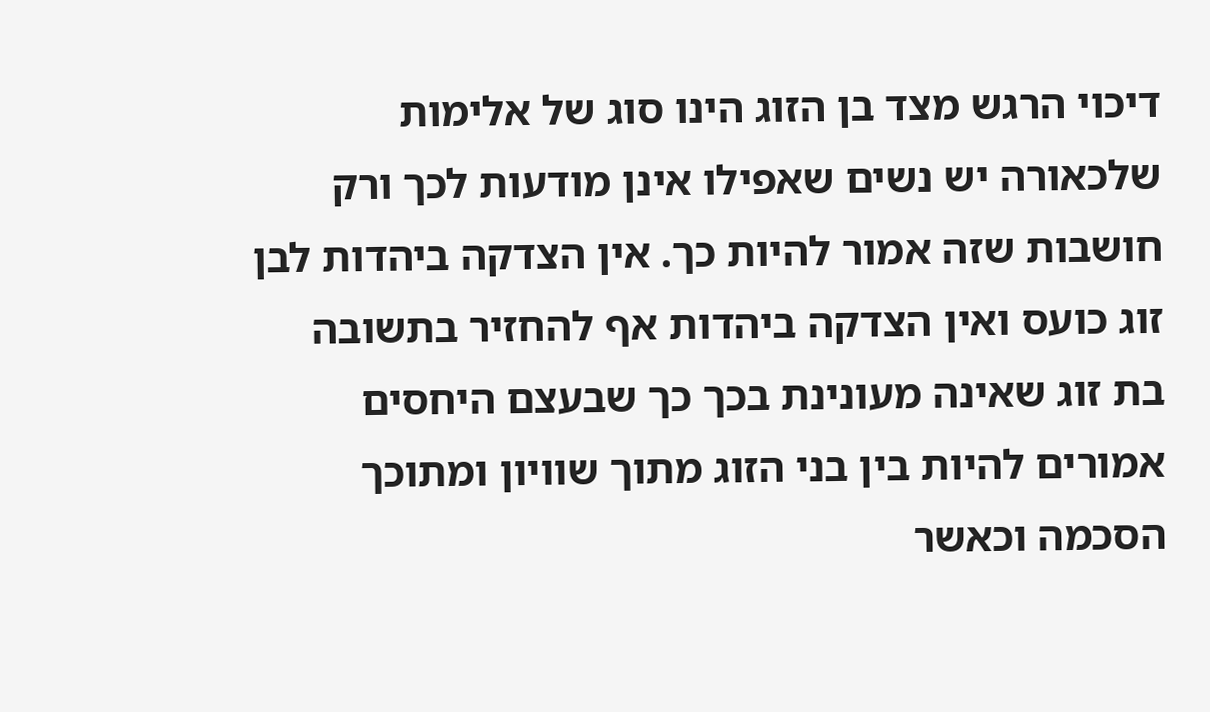דיכוי הרגש מצד בן הזוג הינו סוג של אלימות שלכאורה יש נשים שאפילו אינן מודעות לכך ורק חושבות שזה אמור להיות כך. אין הצדקה ביהדות לבן זוג כועס ואין הצדקה ביהדות אף להחזיר בתשובה בת זוג שאינה מעונינת בכך כך שבעצם היחסים אמורים להיות בין בני הזוג מתוך שוויון ומתוכך הסכמה וכאשר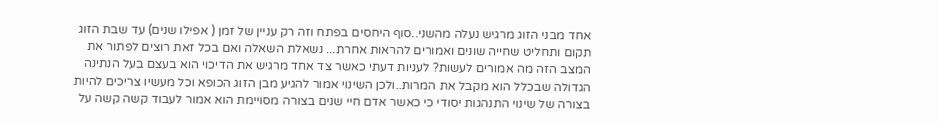אחד מבני הזוג מרגיש נעלה מהשני..סוף היחסים בפתח וזה רק עניין של זמן ( אפילו שנים) עד שבת הזוג תקום ותחליט שחייה שונים ואמורים להראות אחרת... נשאלת השאלה ואם בכל זאת רוצים לפתור את המצב הזה מה אמורים לעשות? לעניות דעתי כאשר צד אחד מרגיש את הדיכוי הוא בעצם בעל הנתינה הגדולה שבכלל הוא מקבל את המרות..ולכן השינוי אמור להגיע מבן הזוג הכופא וכל מעשיו צריכים להיות בצורה של שינוי התנהגות יסודי כי כאשר אדם חיי שנים בצורה מסויימת הוא אמור לעבוד קשה קשה על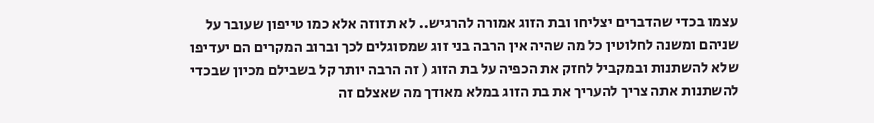עצמו בכדי שהדברים יצליחו ובת הזוג אמורה להרגיש.. לא תזוזה אלא כמו טייפון שעובר על שניהם ומשנה לחלוטין כל מה שהיה אין הרבה בני זוג שמסוגלים לכך וברוב המקרים הם יעדיפו שלא להשתנות ובמקביל לחזק את הכפיה על בת הזוג ( זה הרבה יותר קל בשבילם מכיון שבכדי להשתנות אתה צריך להעריך את בת הזוג במלא מאודך מה שאצלם זה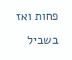פחות ואז בשביל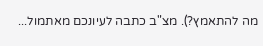מה להתאמץ?). מצ"ב כתבה לעיונכם מאתמול...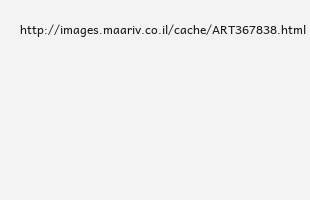http://images.maariv.co.il/cache/ART367838.html